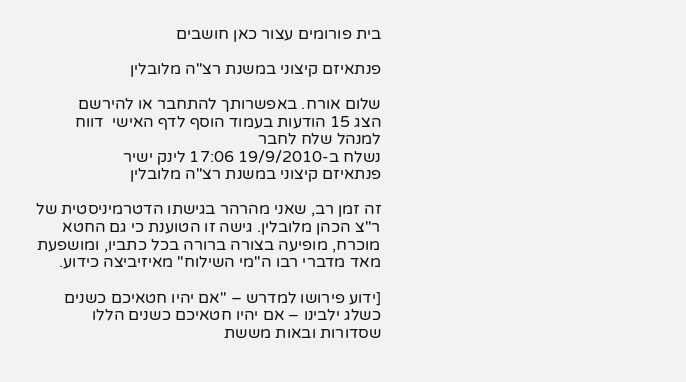בית פורומים עצור כאן חושבים

פנתאיזם קיצוני במשנת רצ"ה מלובלין

שלום אורח. באפשרותך להתחבר או להירשם
הצג 15 הודעות בעמוד הוסף לדף האישי  דווח למנהל שלח לחבר
נשלח ב-19/9/2010 17:06 לינק ישיר
פנתאיזם קיצוני במשנת רצ"ה מלובלין

זה זמן רב, שאני מהרהר בגישתו הדטרמיניסטית של ר"צ הכהן מלובלין. גישה זו הטוענת כי גם החטא מוכרח, מופיעה בצורה ברורה בכל כתביו, ומושפעת מאד מדברי רבו ה"מי השילוח" מאיזיביצה כידוע.

[ידוע פירושו למדרש – "אם יהיו חטאיכם כשנים כשלג ילבינו – אם יהיו חטאיכם כשנים הללו שסדורות ובאות מששת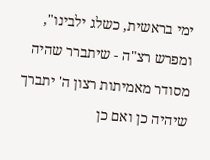ימי בראשית, כשלג ילבינו", ומפרש רצ"ה - שיתברר שהיה מסודר מאמיתות רצון ה' יתברך שיהיה כן ואם כן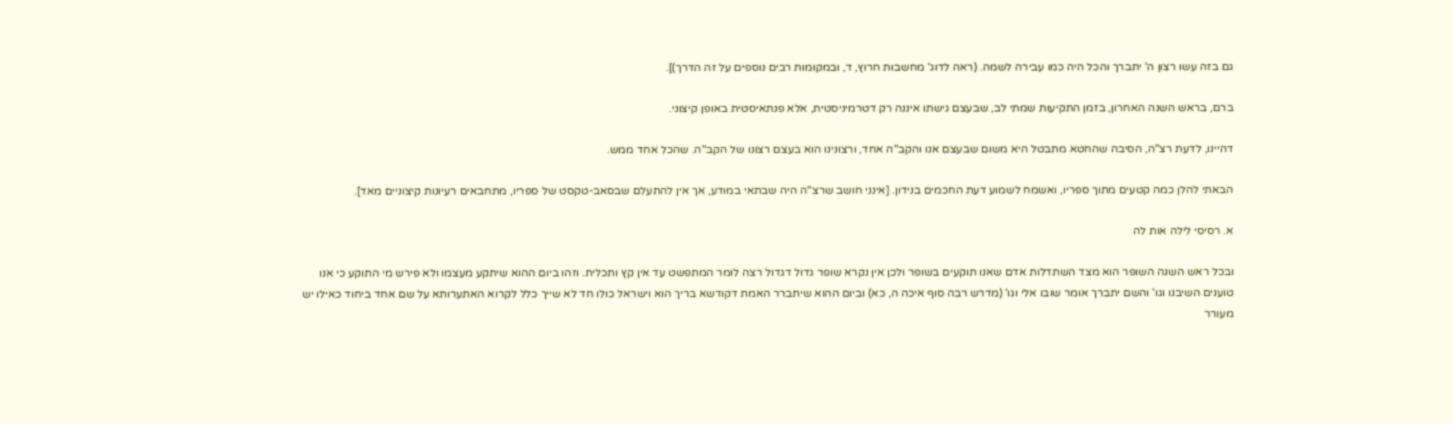גם בזה עשו רצון ה' יתברך והכל היה כמו עבירה לשמה. (ראה לדוג' מחשבות חרוץ, ד, ובמקומות רבים נוספים על זה הדרך)].

ברם, בראש השנה האחרון, בזמן התקיעות שמתי לב, שבעצם גישתו איננה רק דטרמיניסטית, אלא פנתאיסטית באופן קיצוני.

דהיינו, לדעת רצ"ה, הסיבה שהחטא מתבטל היא משום שבעצם אנו והקב"ה אחד, ורצונינו הוא בעצם רצונו של הקב"ה. שהכל אחד ממש.

הבאתי להלן כמה קטעים מתוך ספריו, ואשמח לשמוע דעת החכמים בנידון. [אינני חושב שרצ"ה היה שבתאי במודע, אך אין להתעלם שבסאב-טקסט של ספריו, מתחבאים רעיונות קיצוניים מאד].

א. רסיסי לילה אות לה

ובכל ראש השנה השופר הוא מצד השתדלות אדם שאנו תוקעים בשופר ולכן אין נקרא שופר גדול דגדול רצה לומר המתפשט עד אין קץ ותכלית. וזהו ביום ההוא שיתקע מעצמו ולא פירש מי התוקע כי אנו טוענים השיבנו וגו' והשם יתברך אומר שובו אלי וגו' (מדרש רבה סוף איכה ה, כא) וביום ההוא שיתברר האמת דקודשא בריך הוא וישראל כולו חד לא שייך כלל לקרוא האתערותא על שם אחד ביחוד כאילו יש מעורר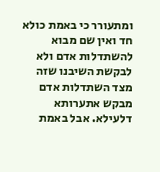ומתעורר כי באמת כולא חד ואין שם מבוא להשתדלות אדם ולא לבקשת השיבנו שזה מצד השתדלות אדם מבקש אתערותא דלעילא. אבל באמת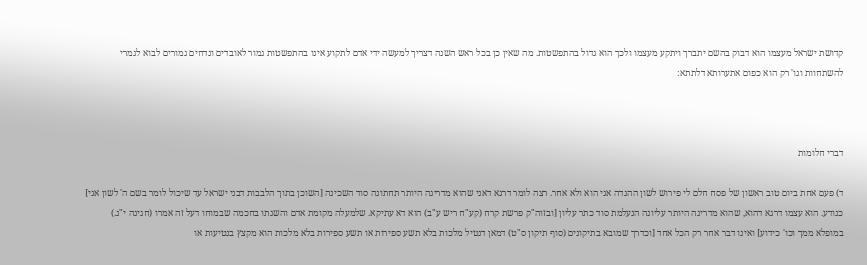קדושת ישראל מעצמו הוא דבוק בהשם יתברך ויתקע מעצמו ולכך הוא גדול בהתפשטות. מה שאין כן בכל ראש השנה דצריך למעשה ידי אדם לתקוע אינו בהתפשטות גמור לאובדים ונדחים גמורים לבוא לגמרי להשתחוות וגו' רק הוא כפום אתערותא דלתתא:



דברי חלומות

ד) פעם אחת ביום טוב ראשון של פסח חלם לי פירוש לשון ההגדה אני הוא ולא אחר. רצה לומר דרגא דאני שהוא מדריגה היותר תחתונה סוד השכינה [השוכן בתוך הלבבות דבני ישראל עד שיכול לומר בשם ה' לשון אני] כנודע. הוא עצמו דרגא דהוא, שהוא מדריגה היותר עליונה הנעלמת סוד כתר עליון [ובזוה"ק פרשת קרח (קע"ח ריש ע"ב) הוא דא עתיקא. שלמעלה מקומת אדם והשגתו בחכמה שבמוחו דעל זה אמרו (חגיגה י"ג.) במופלא ממך וכו' כידוע] ואינו דבר אחר רק הכל אחד [וכדרך שמובא בתיקונים (סוף תיקון ס"ט) דמאן דנטיל מלכות בלא תשע ספירות או תשע ספירות בלא מלכות הוא מקצץ בנטיעות או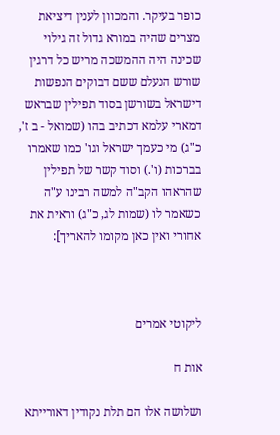כופר בעיקר. והמכוון לענין דיציאת מצרים שהיה במורא גדול זה גילוי שכינה היה ההמשכה מריש כל דרגין שורש הנעלם ששם דבוקים הנפשות דישראל בשורשן בסוד תפילין שבראש דמארי עלמא דכתיב בהו (שמואל - ב ז', כ"ג) מי כעמך ישראל וגו' כמו שאמרו בברכות (ו'.) וסוד קשר של תפילין שהראהו הקב"ה למשה רבינו ע"ה כשאמר לו (שמות לג, כ"ג) וראית את אחורי ואין כאן מקומו להאריך]:



ליקוטי אמרים

אות ח

ושלושה אלו הם תלת נקודין דאורייתא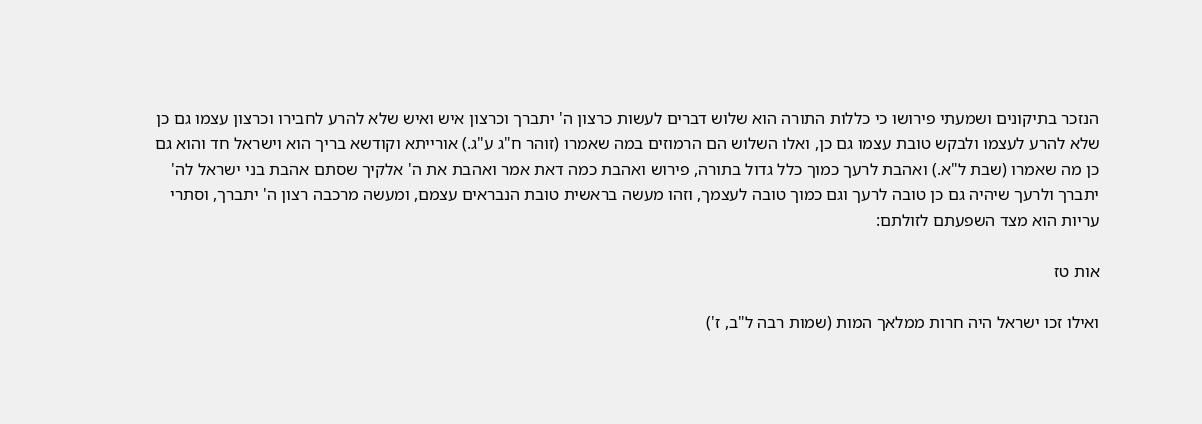הנזכר בתיקונים ושמעתי פירושו כי כללות התורה הוא שלוש דברים לעשות כרצון ה' יתברך וכרצון איש ואיש שלא להרע לחבירו וכרצון עצמו גם כן שלא להרע לעצמו ולבקש טובת עצמו גם כן, ואלו השלוש הם הרמוזים במה שאמרו (זוהר ח"ג ע"ג.) אורייתא וקודשא בריך הוא וישראל חד והוא גם כן מה שאמרו (שבת ל"א.) ואהבת לרעך כמוך כלל גדול בתורה, פירוש ואהבת כמה דאת אמר ואהבת את ה' אלקיך שסתם אהבת בני ישראל לה' יתברך ולרעך שיהיה גם כן טובה לרעך וגם כמוך טובה לעצמך, וזהו מעשה בראשית טובת הנבראים עצמם, ומעשה מרכבה רצון ה' יתברך, וסתרי עריות הוא מצד השפעתם לזולתם:

אות טז

ואילו זכו ישראל היה חרות ממלאך המות (שמות רבה ל"ב, ז')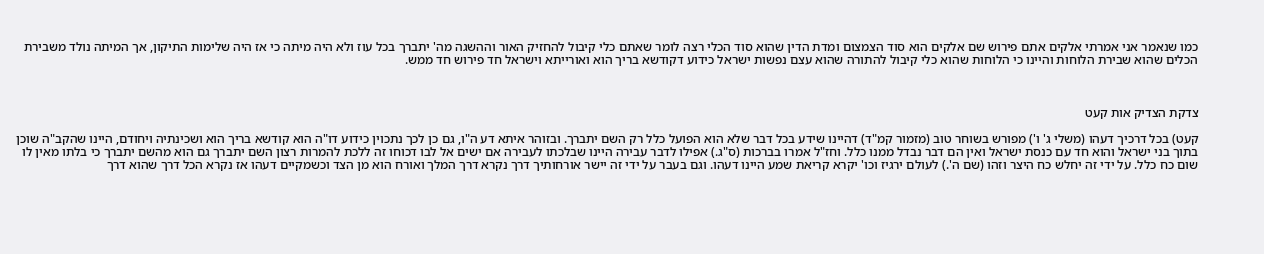כמו שנאמר אני אמרתי אלקים אתם פירוש שם אלקים הוא סוד הצמצום ומדת הדין שהוא סוד הכלי רצה לומר שאתם כלי קיבול להחזיק האור וההשגה מה' יתברך בכל עוז ולא היה מיתה כי אז היה שלימות התיקון, אך המיתה נולד משבירת הכלים שהוא שבירת הלוחות והיינו כי הלוחות שהוא כלי קיבול להתורה שהוא עצם נפשות ישראל כידוע דקודשא בריך הוא ואורייתא וישראל חד פירוש חד ממש.



צדקת הצדיק אות קעט

קעט) בכל דרכיך דעהו (משלי ג' ו') מפורש בשוחר טוב (מזמור קמ"ד) דהיינו שידע בכל דבר שלא הוא הפועל כלל רק השם יתברך. ובזוהר איתא דע ה"ו, גם כן לכך נתכוין כידוע דו"ה הוא קודשא בריך הוא ושכינתיה ויחודם, היינו שהקב"ה שוכן בתוך בני ישראל והוא חד עם כנסת ישראל ואין הם דבר נבדל ממנו כלל. וחז"ל אמרו בברכות (ס"ג.) אפילו לדבר עבירה היינו שבלכתו לעבירה אם ישים אל לבו דכוחו זה ללכת להמרות רצון השם יתברך גם הוא מהשם יתברך כי בלתו מאין לו שום כח כלל. על ידי זה יחלש כח היצר וזהו (שם ה'.) לעולם ירגיז וכו' יקרא קריאת שמע היינו דעהו. וגם בעבר על ידי זה יישר אורחותיך דרך נקרא דרך המלך ואורח הוא מן הצד וכשמקיים דעהו אז נקרא הכל דרך שהוא דרך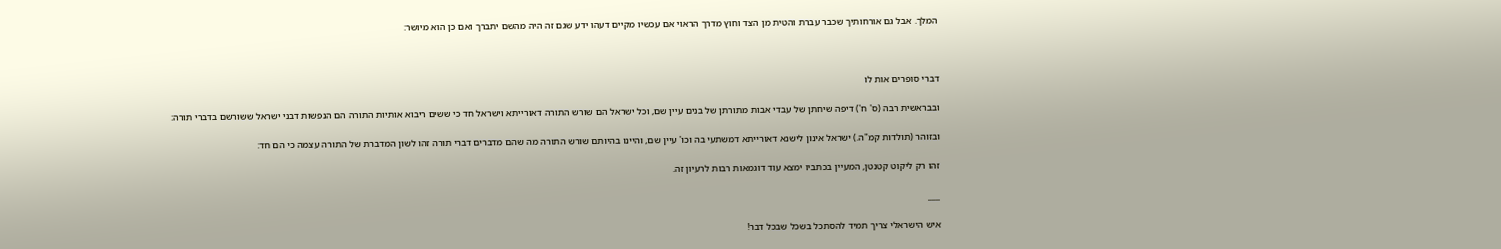המלך. אבל גם אורחותיך שכבר עברת והטית מן הצד וחוץ מדרך הראוי אם עכשיו מקיים דעהו ידע שגם זה היה מהשם יתברך ואם כן הוא מיושר:



דברי סופרים אות לו

ובבראשית רבה (ס' ח') דיפה שיחתן של עבדי אבות מתורתן של בנים עיין שם, וכל ישראל הם שורש התורה דאורייתא וישראל חד כי ששים ריבוא אותיות התורה הם הנפשות דבני ישראל ששורשם בדברי תורה:

ובזוהר (תולדות קמ"ה.) ישראל אינון לישנא דאורייתא דמשתעי בה וכו' עיין שם, והיינו בהיותם שורש התורה מה שהם מדברים דברי תורה זהו לשון המדברת של התורה עצמה כי הם חד:

זהו רק ליקוט קטנטן, המעיין בכתביו ימצא עוד דוגמאות רבות לרעיון זה.

___

איש הישראלי צריך תמיד להסתכל בשכל שבכל דבר!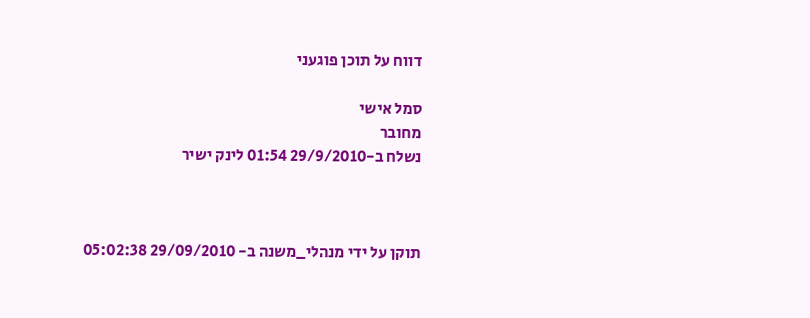דווח על תוכן פוגעני

סמל אישי
מחובר
נשלח ב-29/9/2010 01:54 לינק ישיר



תוקן על ידי מנהלי_משנה ב- 29/09/2010 05:02:38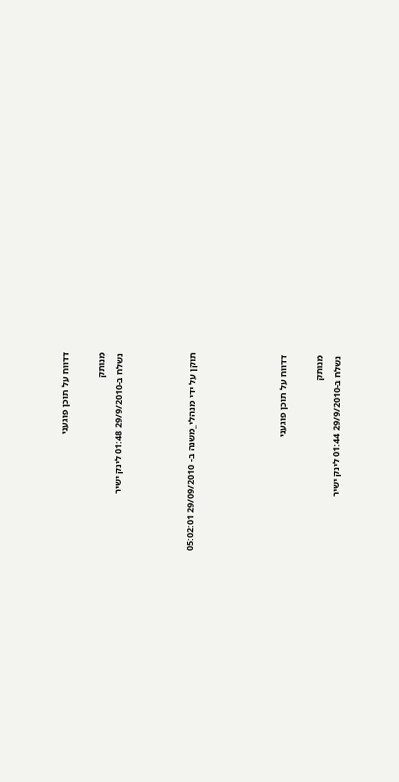דדווח על תוכן פוגעני

מנותק
נשלח ב-29/9/2010 01:48 לינק ישיר



תוקן על ידי מנהלי_משנה ב- 29/09/2010 05:02:01




דדווח על תוכן פוגעני

מנותק
נשלח ב-29/9/2010 01:44 לינק ישיר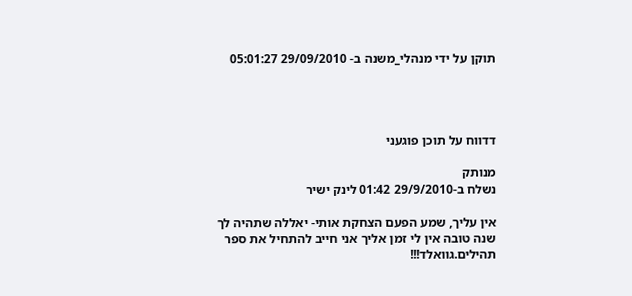תוקן על ידי מנהלי_משנה ב- 29/09/2010 05:01:27




דדווח על תוכן פוגעני

מנותק
נשלח ב-29/9/2010 01:42 לינק ישיר

אין עליך, שמע הפעם הצחקת אותי- יאללה שתהיה לך שנה טובה אין לי זמן אליך אני חייב להתחיל את ספר תהילים.גוואלד!!!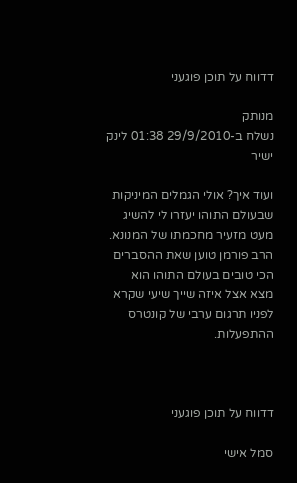דדווח על תוכן פוגעני

מנותק
נשלח ב-29/9/2010 01:38 לינק ישיר

ועוד איך? אולי הגמלים המיניקות שבעולם התוהו יעזרו לי להשיג מעט מזעיר מחכמתו של המנונא. הרב פורמן טוען שאת ההסברים הכי טובים בעולם התוהו הוא מצא אצל איזה שייך שיעי שקרא לפניו תרגום ערבי של קונטרס ההתפעלות.



דדווח על תוכן פוגעני

סמל אישי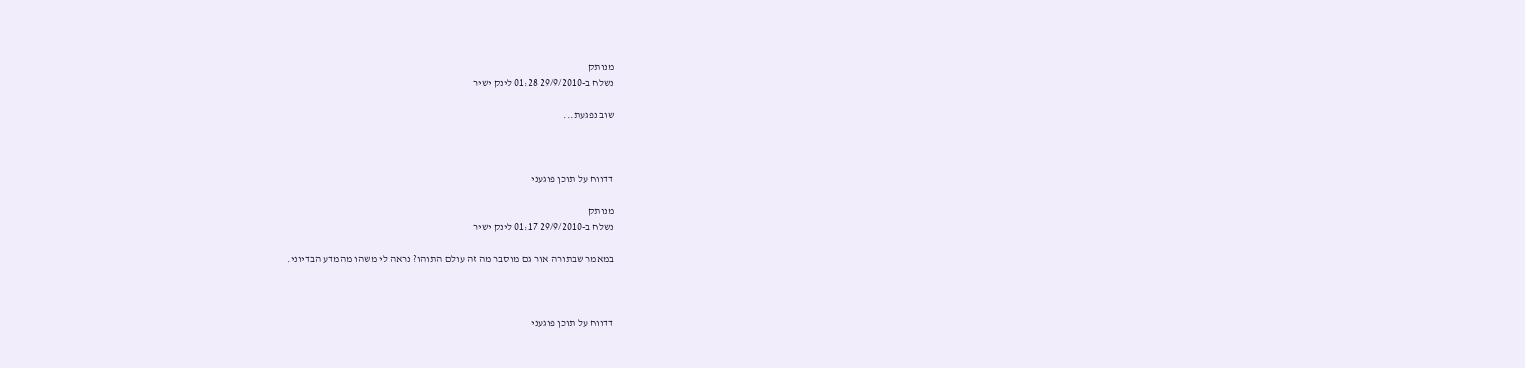מנותק
נשלח ב-29/9/2010 01:28 לינק ישיר

שוב נפגעת...



דדווח על תוכן פוגעני

מנותק
נשלח ב-29/9/2010 01:17 לינק ישיר

במאמר שבתורה אור גם מוסבר מה זה עולם התוהו? נראה לי משהו מהמדע הבדיוני.



דדווח על תוכן פוגעני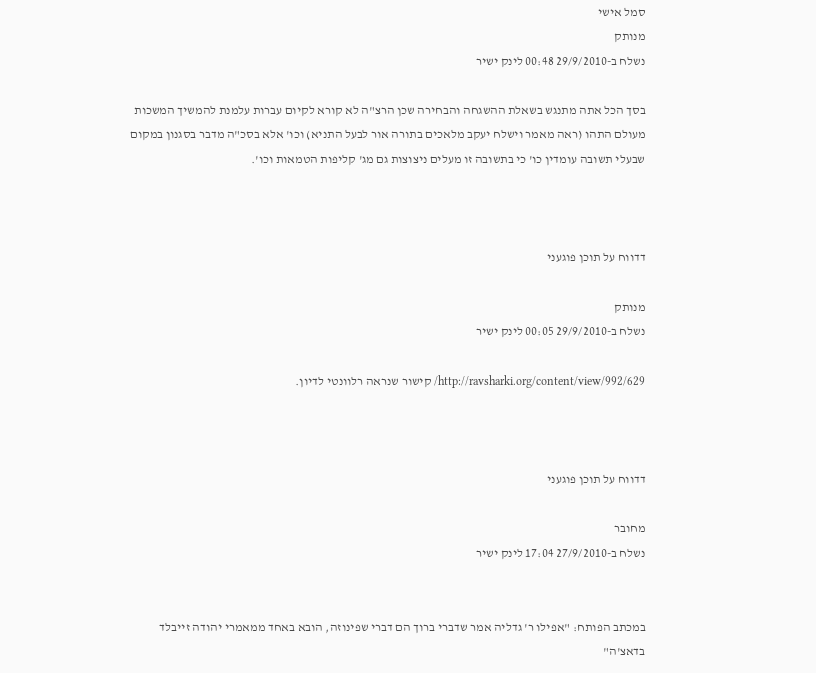סמל אישי
מנותק
נשלח ב-29/9/2010 00:48 לינק ישיר

בסך הכל אתה מתנגש בשאלת ההשגחה והבחירה שכן הרצ"ה לא קורא לקיום עברות עלמנת להמשיך המשכות מעולם התהו (ראה מאמר וישלח יעקב מלאכים בתורה אור לבעל התניא) וכו' אלא בסכ"ה מדבר בסגנון במקום שבעלי תשובה עומדין כו' כי בתשובה זו מעלים ניצוצות גם מג' קליפות הטמאות וכו'.



דדווח על תוכן פוגעני

מנותק
נשלח ב-29/9/2010 00:05 לינק ישיר

http://ravsharki.org/content/view/992/629/ קישור שנראה רלוונטי לדיון.



דדווח על תוכן פוגעני

מחובר
נשלח ב-27/9/2010 17:04 לינק ישיר


במכתב הפותח: "אפילו ר' גדליה אמר שדברי ברוך הם דברי שפינוזה, הובא באחד ממאמרי יהודה זייבלד בדאצ'ה"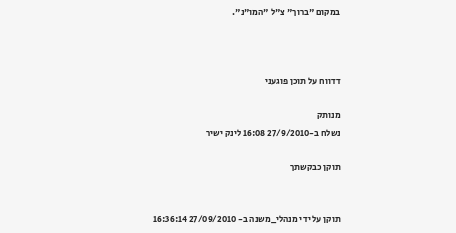במקום "ברוך" צ"ל "המו"נ".



דדווח על תוכן פוגעני

מנותק
נשלח ב-27/9/2010 16:08 לינק ישיר

תוקן כבקשתך


תוקן על ידי מנהלי_משנה ב- 27/09/2010 16:36:14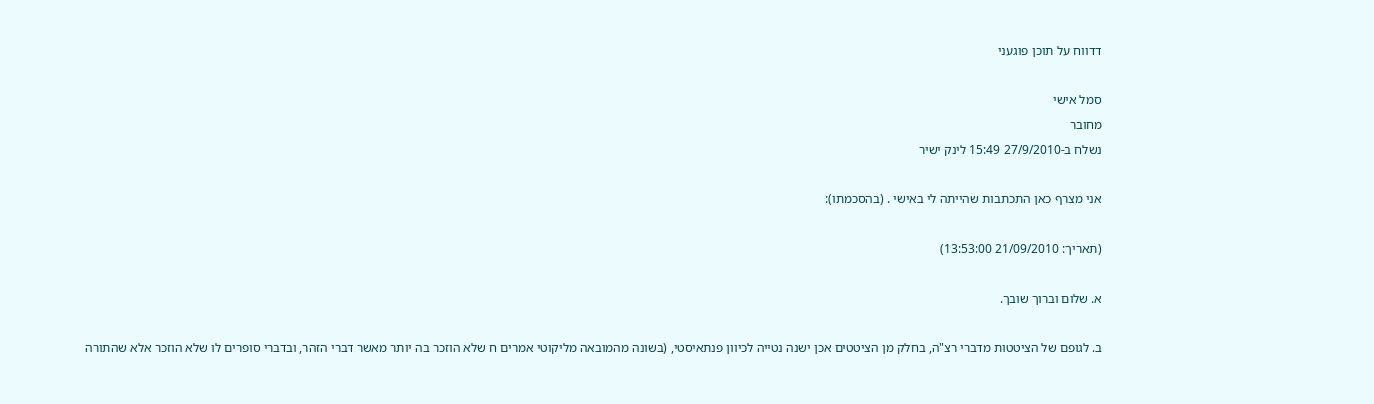דדווח על תוכן פוגעני

סמל אישי
מחובר
נשלח ב-27/9/2010 15:49 לינק ישיר

אני מצרף כאן התכתבות שהייתה לי באישי . (בהסכמתו):

(תאריך: 21/09/2010 13:53:00)

א. שלום וברוך שובך.

ב. לגופם של הציטטות מדברי רצ"ה, בחלק מן הציטטים אכן ישנה נטייה לכיוון פנתאיסטי, (בשונה מהמובאה מליקוטי אמרים ח שלא הוזכר בה יותר מאשר דברי הזהר, ובדברי סופרים לו שלא הוזכר אלא שהתורה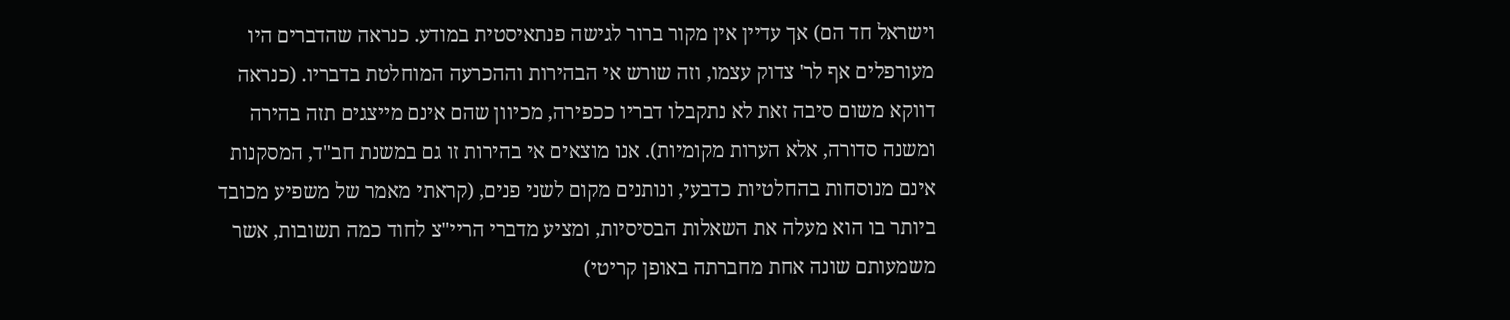וישראל חד הם) אך עדיין אין מקור ברור לגישה פנתאיסטית במודע. כנראה שהדברים היו מעורפלים אף לר' צדוק עצמו, וזה שורש אי הבהירות וההכרעה המוחלטת בדבריו. (כנראה דווקא משום סיבה זאת לא נתקבלו דבריו ככפירה, מכיוון שהם אינם מייצגים תזה בהירה ומשנה סדורה, אלא הערות מקומיות). אנו מוצאים אי בהירות זו גם במשנת חב"ד, המסקנות אינם מנוסחות בהחלטיות כדבעי, ונותנים מקום לשני פנים, (קראתי מאמר של משפיע מכובד ביותר בו הוא מעלה את השאלות הבסיסיות, ומציע מדברי הריי"צ לחוד כמה תשובות, אשר משמעותם שונה אחת מחברתה באופן קריטי)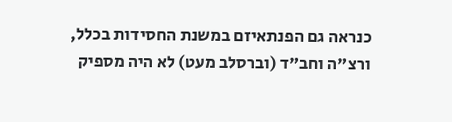כנראה גם הפנתאיזם במשנת החסידות בכלל, ורצ"ה וחב"ד (וברסלב מעט) לא היה מספיק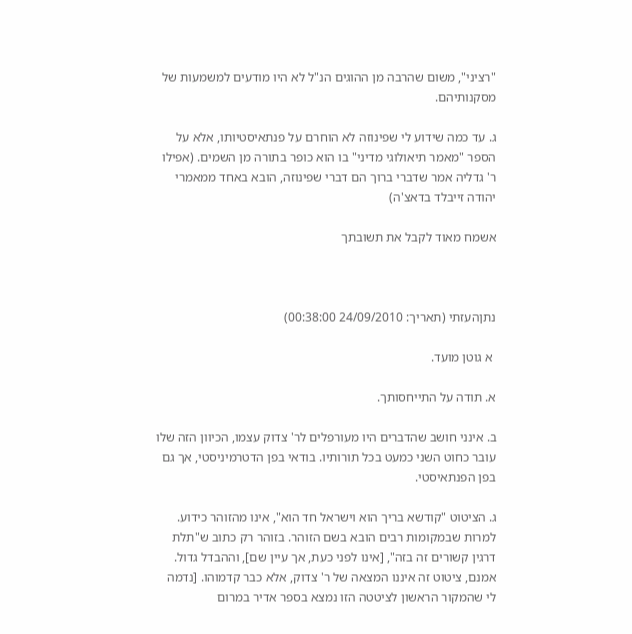"רציני", משום שהרבה מן ההוגים הנ"ל לא היו מודעים למשמעות של מסקנותיהם.

ג. עד כמה שידוע לי שפינוזה לא הוחרם על פנתאיסטיותו, אלא על הספר "מאמר תיאולוגי מדיני" בו הוא כופר בתורה מן השמים. (אפילו ר' גדליה אמר שדברי ברוך הם דברי שפינוזה, הובא באחד ממאמרי יהודה זייבלד בדאצ'ה)

אשמח מאוד לקבל את תשובתך



נתןהעזתי (תאריך: 24/09/2010 00:38:00)

 א גוטן מועד.

א. תודה על התייחסותך.

ב. אינני חושב שהדברים היו מעורפלים לר' צדוק עצמו, הכיוון הזה שלו עובר כחוט השני כמעט בכל תורותיו. בודאי בפן הדטרמיניסטי, אך גם בפן הפנתאיסטי.

ג. הציטוט "קודשא בריך הוא וישראל חד הוא", אינו מהזוהר כידוע. למרות שבמקומות רבים הובא בשם הזוהר. בזוהר רק כתוב ש"תלת דרגין קשורים זה בזה", [אינו לפני כעת, אך עיין שם], וההבדל גדול. אמנם, ציטוט זה איננו המצאה של ר' צדוק, אלא כבר קדמוהו. [נדמה לי שהמקור הראשון לציטטה הזו נמצא בספר אדיר במרום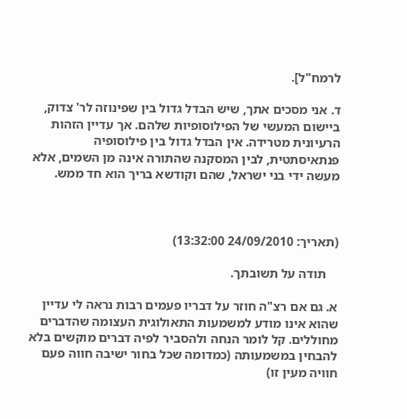לרמח"ל].

ד. אני מסכים אתך, שיש הבדל גדול בין שפינוזה לר' צדוק, ביישום המעשי של הפילוסופיות שלהם. אך עדיין הזהות הרעיונית מטרידה. אין הבדל גדול בין פילוסופיה פנתאיסתטית, לבין המסקנה שהתורה אינה מן השמים, אלא מעשה ידי בני ישראל, שהם וקודשא בריך הוא חד ממש.



(תאריך: 24/09/2010 13:32:00)

    תודה על תשובתך.

א. גם אם רצ"ה חוזר על דבריו פעמים רבות נראה לי עדיין שהוא אינו מודע למשמעות התאולוגית העצומה שהדברים מחוללים. קל לומר הנחה ולהסביר לפיה דברים מוקשים בלא להבחין במשמעותה (כמדומה שכל בחור ישיבה חווה פעם חוויה מעין זו)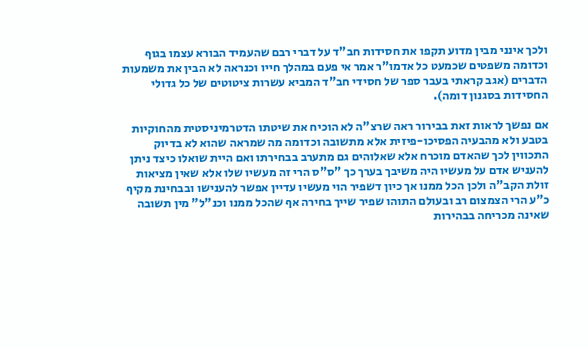ולכך אינני מבין מדוע תקפו את חסידות חב"ד על דברי רבם שהעמיד הבורא עצמו בגוף וכדומה משפטים שכמעט כל אדמו"ר אמר אי פעם במהלך חייו וכנראה לא הבין את משמעות הדברים (אגב קראתי בעבר ספר של חסידי חב"ד המביא עשרות ציטוטים של כל גדולי החסידות בסגנון דומה).

אם נפשך לראות זאת בבירור ראה שרצ"ה לא הוכיח את שיטתו הדטרמיניסטית מהחוקיות בטבע ולא מהבעיה הפסיכו-פיזית אלא מתשובה וכדומה מה שמראה שהוא לא בדיוק התכווין לכך שהאדם מוכרח אלא שאלוהים גם מתערב בבחירתו ואם היית שואלו כיצד ניתן להעניש אדם על מעשיו היה משיבך בערך כך "ס"ס הרי זה מעשיו שלו אלא שאין מציאות זולת הקב"ה ולכן הכל ממנו אך כיון דשפיר הוי מעשיו עדיין אפשר להענישו ובבחינת מקיף כ"ע הרי הצמצום רב ובעולם התוהו שפיר שייך בחירה אף שהכל ממנו וכנ"ל" מין תשובה שאינה מכריחה בבהירות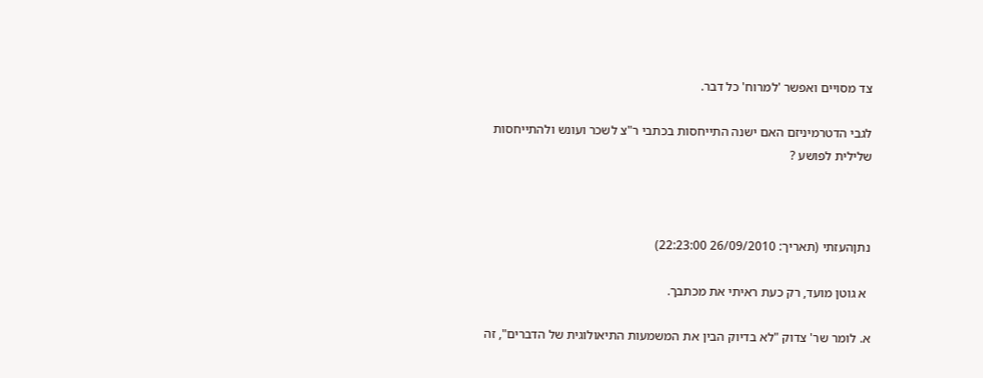צד מסויים ואפשר 'למרוח' כל דבר.

לגבי הדטרמיניזם האם ישנה התייחסות בכתבי ר"צ לשכר ועונש ולהתייחסות שלילית לפושע ?



נתןהעזתי (תאריך: 26/09/2010 22:23:00)

 א גוטן מועד, רק כעת ראיתי את מכתבך.

א. לומר שר' צדוק "לא בדיוק הבין את המשמעות התיאולוגית של הדברים", זה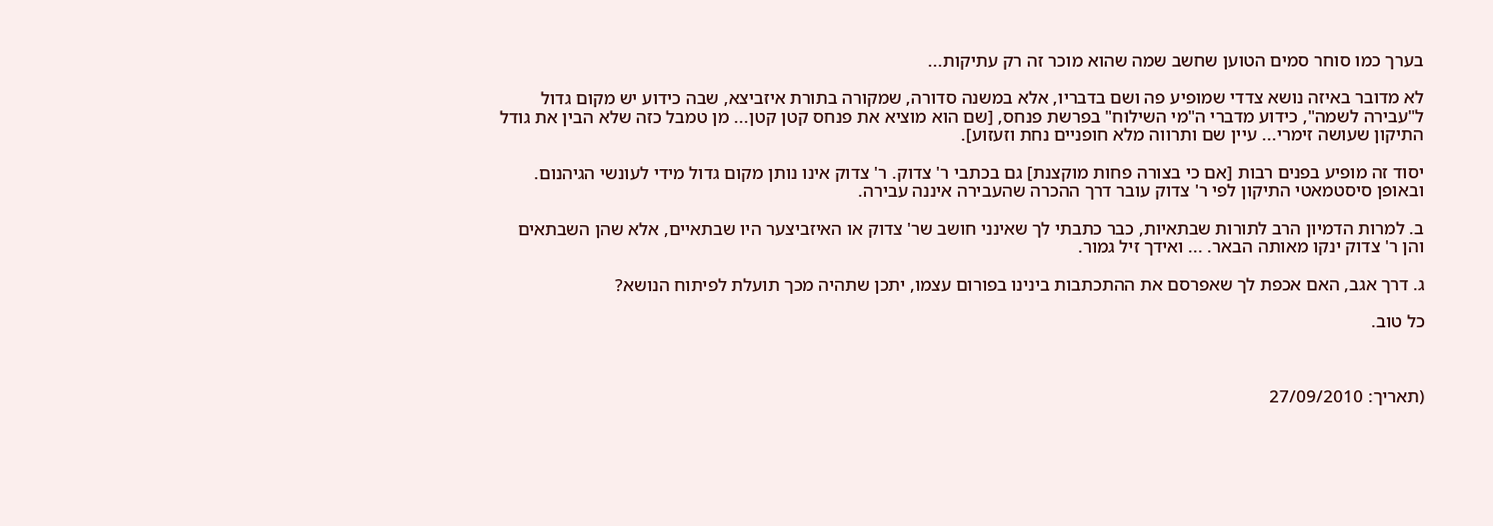בערך כמו סוחר סמים הטוען שחשב שמה שהוא מוכר זה רק עתיקות...

לא מדובר באיזה נושא צדדי שמופיע פה ושם בדבריו, אלא במשנה סדורה, שמקורה בתורת איזביצא, שבה כידוע יש מקום גדול ל"עבירה לשמה", כידוע מדברי ה"מי השילוח" בפרשת פנחס, [שם הוא מוציא את פנחס קטן קטן... מן טמבל כזה שלא הבין את גודל התיקון שעושה זימרי... עיין שם ותרווה מלא חופניים נחת וזעזוע].

יסוד זה מופיע בפנים רבות [אם כי בצורה פחות מוקצנת] גם בכתבי ר' צדוק. ר' צדוק אינו נותן מקום גדול מידי לעונשי הגיהנום. ובאופן סיסטמאטי התיקון לפי ר' צדוק עובר דרך ההכרה שהעבירה איננה עבירה.

ב. למרות הדמיון הרב לתורות שבתאיות, כבר כתבתי לך שאינני חושב שר' צדוק או האיזביצער היו שבתאיים, אלא שהן השבתאים והן ר' צדוק ינקו מאותה הבאר. ... ואידך זיל גמור.

ג. דרך אגב, האם אכפת לך שאפרסם את ההתכתבות בינינו בפורום עצמו, יתכן שתהיה מכך תועלת לפיתוח הנושא?

כל טוב.



(תאריך: 27/09/2010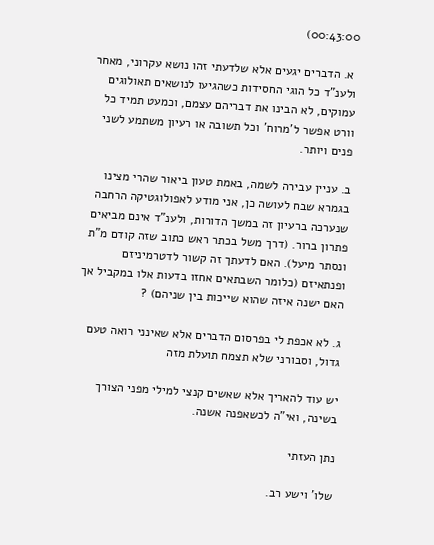00:43:00)

 א. הדברים יגעים אלא שלדעתי זהו נושא עקרוני, מאחר ולענ"ד כל הוגי החסידות כשהגיעו לנושאים תאולוגים עמוקים, לא הבינו את דבריהם עצמם, וכמעט תמיד כל וורט אפשר ל'מרוח' וכל תשובה או רעיון משתמע לשני פנים ויותר.

ב. עניין עבירה לשמה, באמת טעון ביאור שהרי מצינו בגמרא שבח לעושה כן, אני מודע לאפולוגטיקה הרחבה שנערכה ברעיון זה במשך הדורות, ולענ"ד אינם מביאים פתרון ברור. (דרך משל בכתר ראש כתוב שזה קודם מ"ת ונסתר מיעל). האם לדעתך זה קשור לדטרמיניזם ופנתאיזם (כלומר השבתאים אחזו בדעות אלו במקביל אך האם ישנה איזה שהוא שייכות בין שניהם) ?

ג. לא אכפת לי בפרסום הדברים אלא שאינני רואה טעם גדול, וסבורני שלא תצמח תועלת מזה

יש עוד להאריך אלא שאשים קנצי למילי מפני הצורך בשינה, ואי"ה לכשאפנה אשנה.

נתן העזתי

שלו' וישע רב.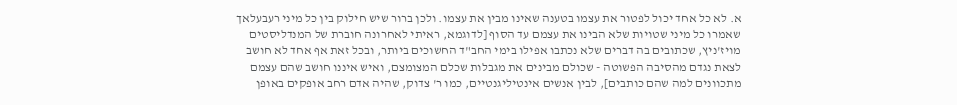א. לא כל אחד יכול לפטור את עצמו בטענה שאינו מבין את עצמו. ולכן ברור שיש חילוק בין כל מיני רעבעלאך שאמרו כל מיני שטויות שלא הבינו את עצמם עד הסוף [לדוגמא, ראיתי לאחרונה חוברת של המנדליסטים מויז'ניץ, שכתובים בה דברים שלא נכתבו אפילו בימי החב"ד החשוכים ביותר, ובכל זאת אף אחד לא חושב לצאת נגדם מהסיבה הפשוטה - שכולם מבינים את מגבלות שכלם המצומצם, ואיש איננו חושב שהם עצמם מתכוונים למה שהם כותבים], לבין אנשים אינטיליגנטיים, כמו ר' צדוק, שהיה אדם רחב אופקים באופן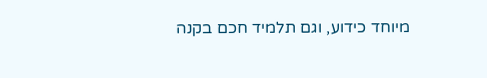מיוחד כידוע, וגם תלמיד חכם בקנה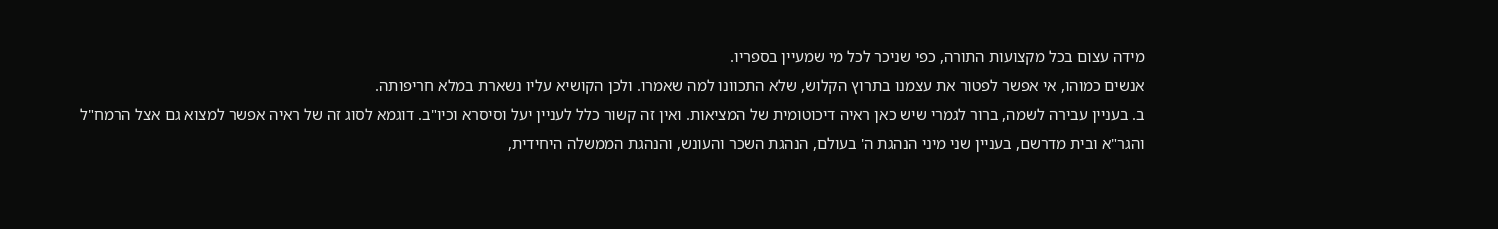מידה עצום בכל מקצועות התורה, כפי שניכר לכל מי שמעיין בספריו.
אנשים כמוהו, אי אפשר לפטור את עצמנו בתרוץ הקלוש, שלא התכוונו למה שאמרו. ולכן הקושיא עליו נשארת במלא חריפותה.
ב. בעניין עבירה לשמה, ברור לגמרי שיש כאן ראיה דיכוטומית של המציאות. ואין זה קשור כלל לעניין יעל וסיסרא וכיו"ב. דוגמא לסוג זה של ראיה אפשר למצוא גם אצל הרמח"ל והגר"א ובית מדרשם, בעניין שני מיני הנהגת ה' בעולם, הנהגת השכר והעונש, והנהגת הממשלה היחידית,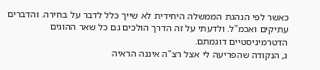כאשר לפי הנהגת הממשלה היחידית לא שייך כלל לדבר על בחירה. והדברים עתיקים ואכמ"ל. ולדעתי על זה הדרך הולכים גם כל שאר ההוגים הדטרמיניסטיים דוגמתם.
ג, הנקודה שהפריעה לי אצל רצ"ה איננה הראיה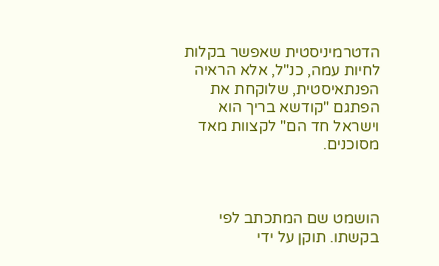הדטרמיניסטית שאפשר בקלות לחיות עמה, כנ"ל, אלא הראיה הפנתאיסטית, שלוקחת את הפתגם "קודשא בריך הוא וישראל חד הם" לקצוות מאד מסוכנים.



הושמט שם המתכתב לפי בקשתו. תוקן על ידי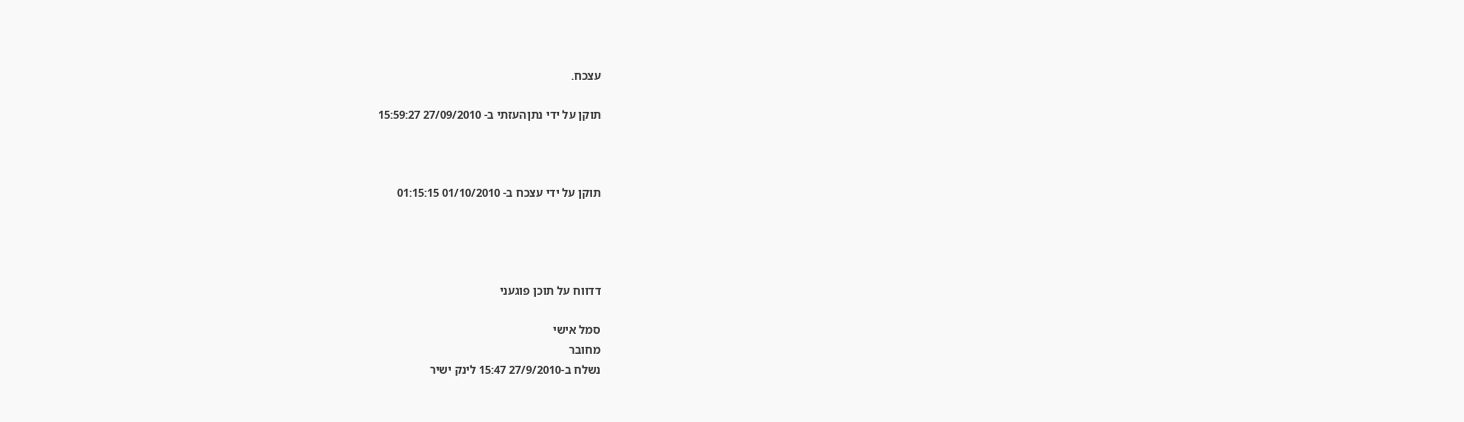עצכח.

תוקן על ידי נתןהעזתי ב- 27/09/2010 15:59:27



תוקן על ידי עצכח ב- 01/10/2010 01:15:15




דדווח על תוכן פוגעני

סמל אישי
מחובר
נשלח ב-27/9/2010 15:47 לינק ישיר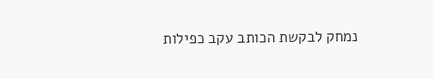נמחק לבקשת הכותב עקב כפילות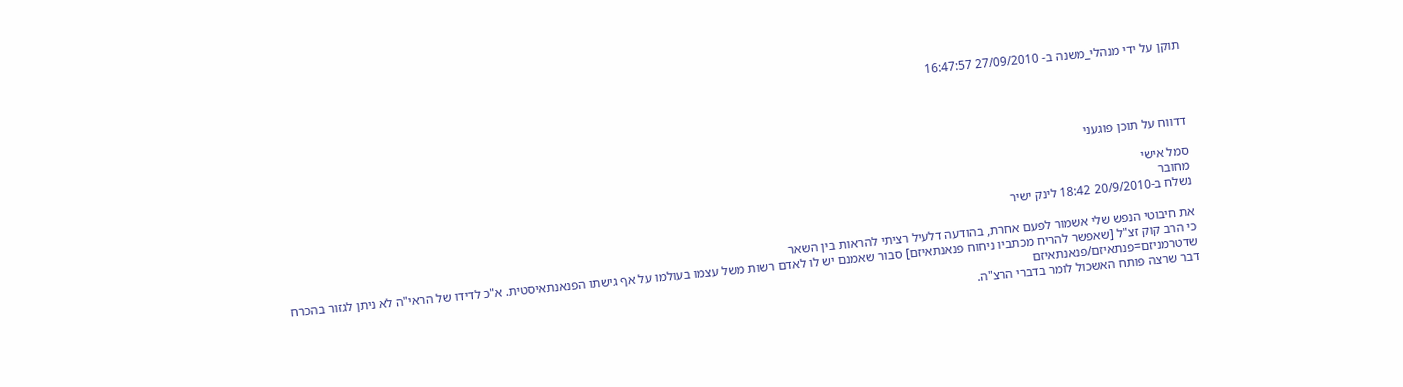תוקן על ידי מנהלי_משנה ב- 27/09/2010 16:47:57




דדווח על תוכן פוגעני

סמל אישי
מחובר
נשלח ב-20/9/2010 18:42 לינק ישיר

את חיבוטי הנפש שלי אשמור לפעם אחרת, בהודעה דלעיל רציתי להראות בין השאר
כי הרב קוק זצ"ל [שאפשר להריח מכתביו ניחוח פנאנתאיזם] סבור שאמנם יש לו לאדם רשות משל עצמו בעולמו על אף גישתו הפנאנתאיסטית. א"כ לדידו של הראי"ה לא ניתן לגזור בהכרח שדטרמניזם=פנתאיזם/פנאנתאיזם
דבר שרצה פותח האשכול לומר בדברי הרצ"ה.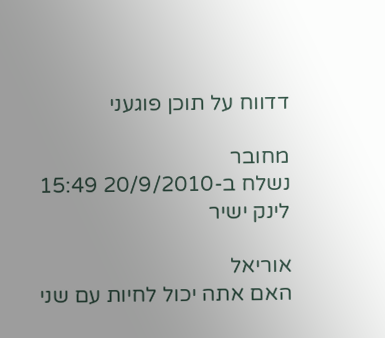דדווח על תוכן פוגעני

מחובר
נשלח ב-20/9/2010 15:49 לינק ישיר

אוריאל
האם אתה יכול לחיות עם שני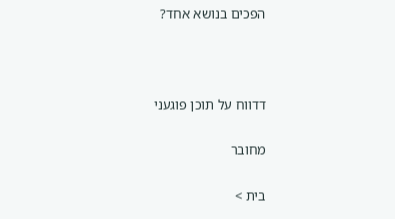הפכים בנושא אחד?



דדווח על תוכן פוגעני

מחובר

בית >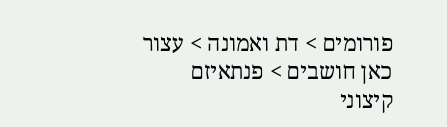פורומים > דת ואמונה > עצור כאן חושבים > פנתאיזם קיצוני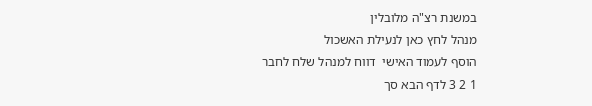במשנת רצ"ה מלובלין
מנהל לחץ כאן לנעילת האשכול
הוסף לעמוד האישי  דווח למנהל שלח לחבר
1 2 3 לדף הבא סך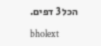הכל 3 דפים.

bholext